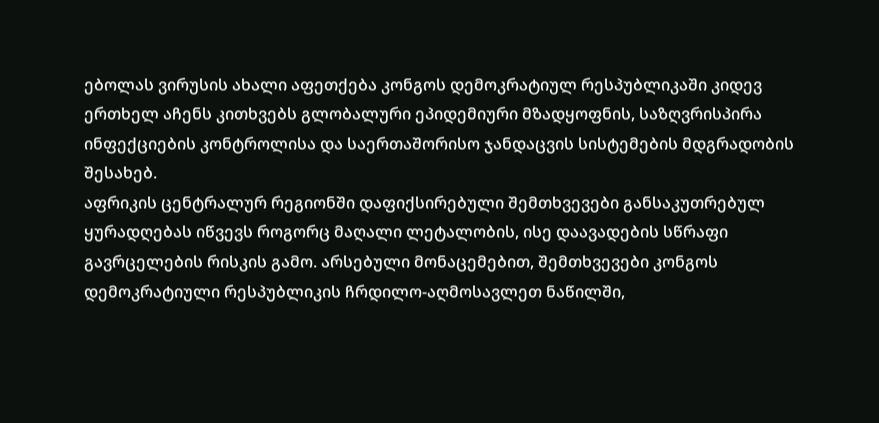ებოლას ვირუსის ახალი აფეთქება კონგოს დემოკრატიულ რესპუბლიკაში კიდევ ერთხელ აჩენს კითხვებს გლობალური ეპიდემიური მზადყოფნის, საზღვრისპირა ინფექციების კონტროლისა და საერთაშორისო ჯანდაცვის სისტემების მდგრადობის შესახებ.
აფრიკის ცენტრალურ რეგიონში დაფიქსირებული შემთხვევები განსაკუთრებულ ყურადღებას იწვევს როგორც მაღალი ლეტალობის, ისე დაავადების სწრაფი გავრცელების რისკის გამო. არსებული მონაცემებით, შემთხვევები კონგოს დემოკრატიული რესპუბლიკის ჩრდილო-აღმოსავლეთ ნაწილში,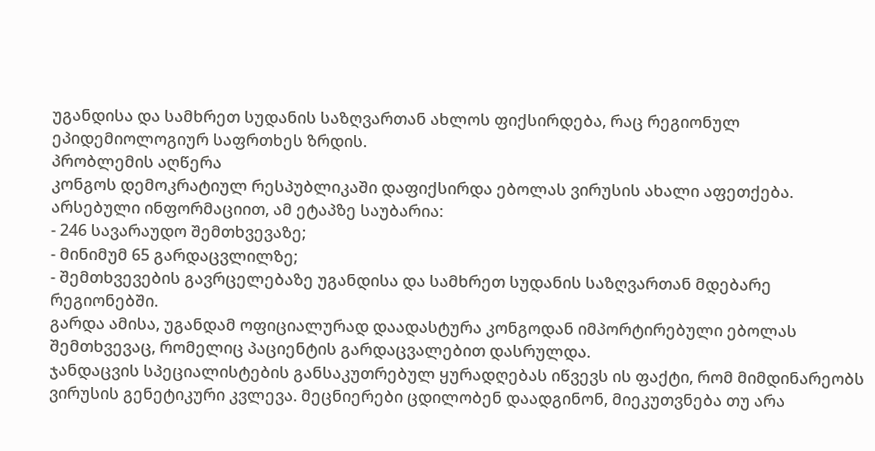უგანდისა და სამხრეთ სუდანის საზღვართან ახლოს ფიქსირდება, რაც რეგიონულ ეპიდემიოლოგიურ საფრთხეს ზრდის.
პრობლემის აღწერა
კონგოს დემოკრატიულ რესპუბლიკაში დაფიქსირდა ებოლას ვირუსის ახალი აფეთქება. არსებული ინფორმაციით, ამ ეტაპზე საუბარია:
- 246 სავარაუდო შემთხვევაზე;
- მინიმუმ 65 გარდაცვლილზე;
- შემთხვევების გავრცელებაზე უგანდისა და სამხრეთ სუდანის საზღვართან მდებარე რეგიონებში.
გარდა ამისა, უგანდამ ოფიციალურად დაადასტურა კონგოდან იმპორტირებული ებოლას შემთხვევაც, რომელიც პაციენტის გარდაცვალებით დასრულდა.
ჯანდაცვის სპეციალისტების განსაკუთრებულ ყურადღებას იწვევს ის ფაქტი, რომ მიმდინარეობს ვირუსის გენეტიკური კვლევა. მეცნიერები ცდილობენ დაადგინონ, მიეკუთვნება თუ არა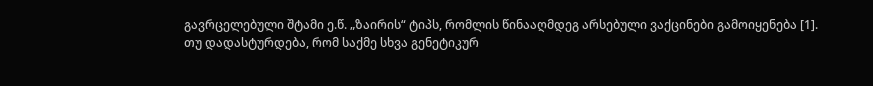გავრცელებული შტამი ე.წ. „ზაირის“ ტიპს, რომლის წინააღმდეგ არსებული ვაქცინები გამოიყენება [1].
თუ დადასტურდება, რომ საქმე სხვა გენეტიკურ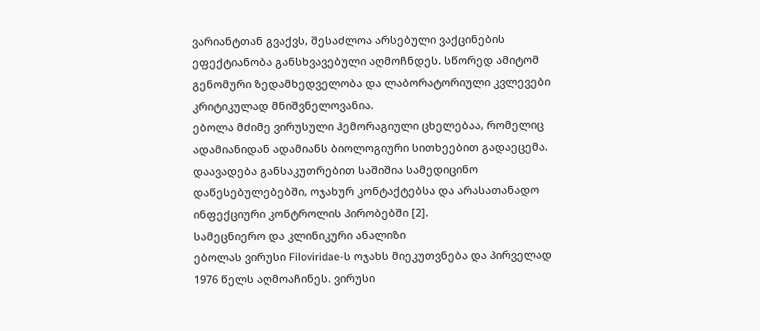ვარიანტთან გვაქვს, შესაძლოა არსებული ვაქცინების ეფექტიანობა განსხვავებული აღმოჩნდეს. სწორედ ამიტომ გენომური ზედამხედველობა და ლაბორატორიული კვლევები კრიტიკულად მნიშვნელოვანია.
ებოლა მძიმე ვირუსული ჰემორაგიული ცხელებაა, რომელიც ადამიანიდან ადამიანს ბიოლოგიური სითხეებით გადაეცემა. დაავადება განსაკუთრებით საშიშია სამედიცინო დაწესებულებებში, ოჯახურ კონტაქტებსა და არასათანადო ინფექციური კონტროლის პირობებში [2].
სამეცნიერო და კლინიკური ანალიზი
ებოლას ვირუსი Filoviridae-ს ოჯახს მიეკუთვნება და პირველად 1976 წელს აღმოაჩინეს. ვირუსი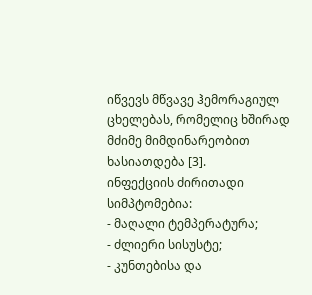იწვევს მწვავე ჰემორაგიულ ცხელებას, რომელიც ხშირად მძიმე მიმდინარეობით ხასიათდება [3].
ინფექციის ძირითადი სიმპტომებია:
- მაღალი ტემპერატურა;
- ძლიერი სისუსტე;
- კუნთებისა და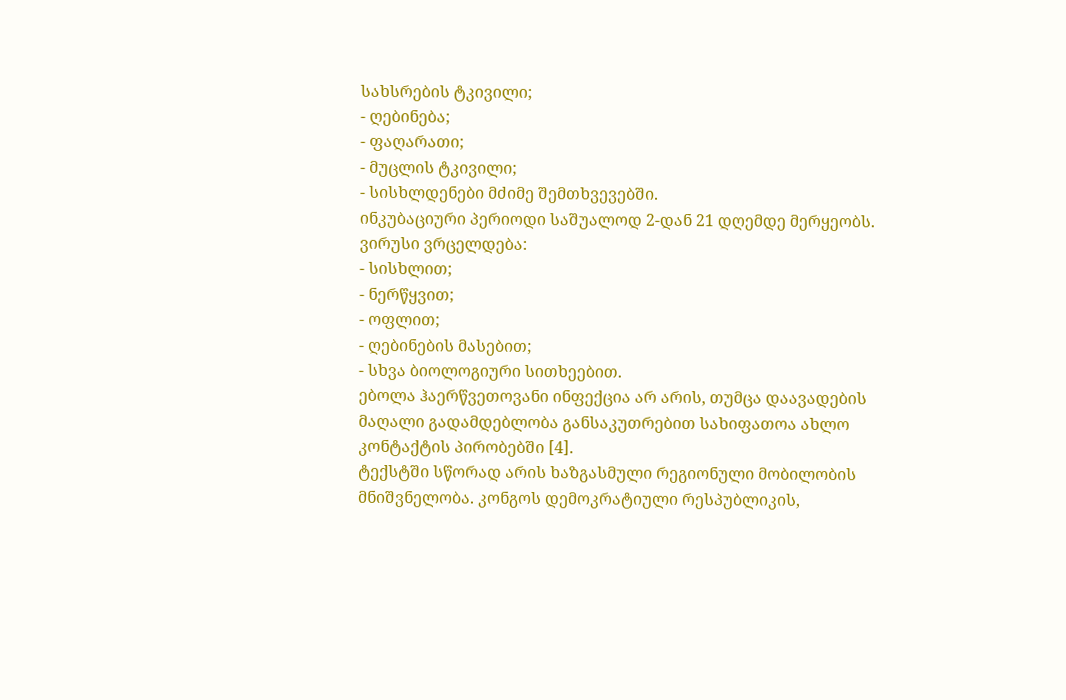სახსრების ტკივილი;
- ღებინება;
- ფაღარათი;
- მუცლის ტკივილი;
- სისხლდენები მძიმე შემთხვევებში.
ინკუბაციური პერიოდი საშუალოდ 2-დან 21 დღემდე მერყეობს.
ვირუსი ვრცელდება:
- სისხლით;
- ნერწყვით;
- ოფლით;
- ღებინების მასებით;
- სხვა ბიოლოგიური სითხეებით.
ებოლა ჰაერწვეთოვანი ინფექცია არ არის, თუმცა დაავადების მაღალი გადამდებლობა განსაკუთრებით სახიფათოა ახლო კონტაქტის პირობებში [4].
ტექსტში სწორად არის ხაზგასმული რეგიონული მობილობის მნიშვნელობა. კონგოს დემოკრატიული რესპუბლიკის,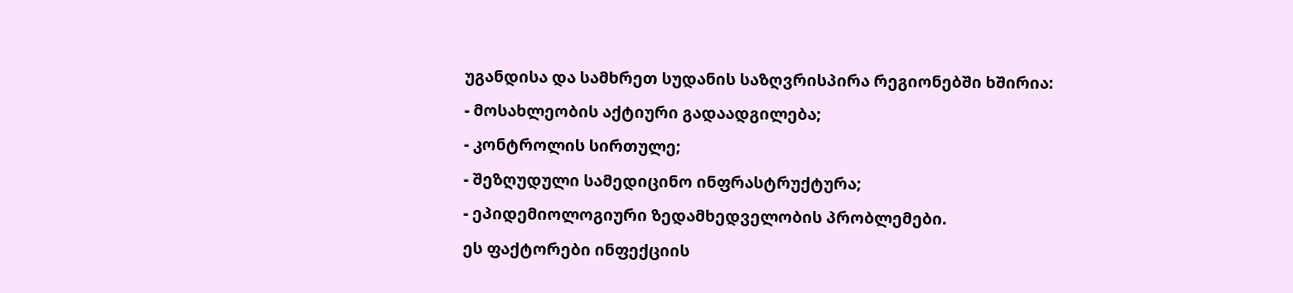უგანდისა და სამხრეთ სუდანის საზღვრისპირა რეგიონებში ხშირია:
- მოსახლეობის აქტიური გადაადგილება;
- კონტროლის სირთულე;
- შეზღუდული სამედიცინო ინფრასტრუქტურა;
- ეპიდემიოლოგიური ზედამხედველობის პრობლემები.
ეს ფაქტორები ინფექციის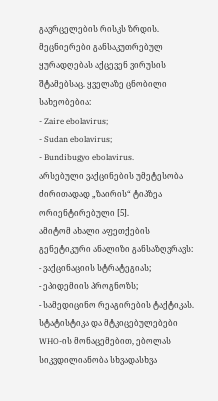გავრცელების რისკს ზრდის.
მეცნიერები განსაკუთრებულ ყურადღებას აქცევენ ვირუსის შტამებსაც. ყველაზე ცნობილი სახეობებია:
- Zaire ebolavirus;
- Sudan ebolavirus;
- Bundibugyo ebolavirus.
არსებული ვაქცინების უმეტესობა ძირითადად „ზაირის“ ტიპზეა ორიენტირებული [5].
ამიტომ ახალი აფეთქების გენეტიკური ანალიზი განსაზღვრავს:
- ვაქცინაციის სტრატეგიას;
- ეპიდემიის პროგნოზს;
- სამედიცინო რეაგირების ტაქტიკას.
სტატისტიკა და მტკიცებულებები
WHO-ის მონაცემებით, ებოლას სიკვდილიანობა სხვადასხვა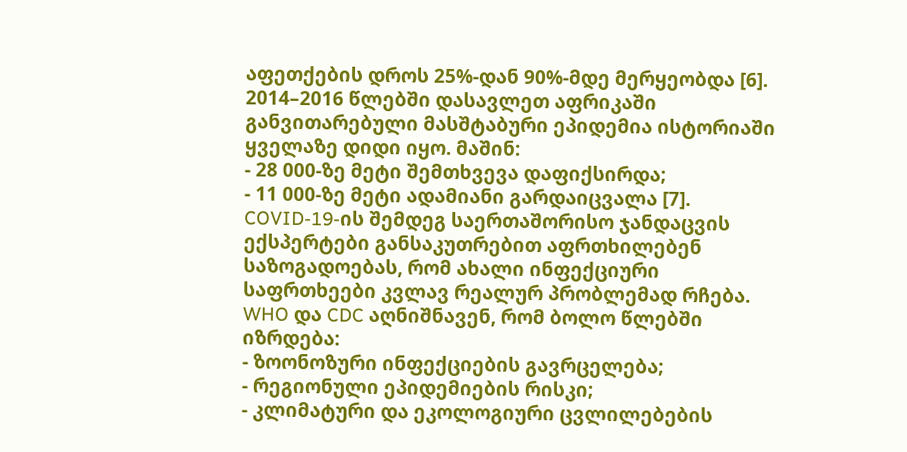აფეთქების დროს 25%-დან 90%-მდე მერყეობდა [6].
2014–2016 წლებში დასავლეთ აფრიკაში განვითარებული მასშტაბური ეპიდემია ისტორიაში ყველაზე დიდი იყო. მაშინ:
- 28 000-ზე მეტი შემთხვევა დაფიქსირდა;
- 11 000-ზე მეტი ადამიანი გარდაიცვალა [7].
COVID-19-ის შემდეგ საერთაშორისო ჯანდაცვის ექსპერტები განსაკუთრებით აფრთხილებენ საზოგადოებას, რომ ახალი ინფექციური საფრთხეები კვლავ რეალურ პრობლემად რჩება.
WHO და CDC აღნიშნავენ, რომ ბოლო წლებში იზრდება:
- ზოონოზური ინფექციების გავრცელება;
- რეგიონული ეპიდემიების რისკი;
- კლიმატური და ეკოლოგიური ცვლილებების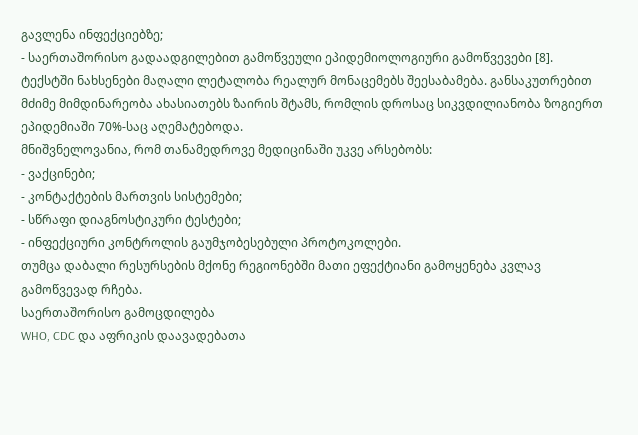გავლენა ინფექციებზე;
- საერთაშორისო გადაადგილებით გამოწვეული ეპიდემიოლოგიური გამოწვევები [8].
ტექსტში ნახსენები მაღალი ლეტალობა რეალურ მონაცემებს შეესაბამება. განსაკუთრებით მძიმე მიმდინარეობა ახასიათებს ზაირის შტამს, რომლის დროსაც სიკვდილიანობა ზოგიერთ ეპიდემიაში 70%-საც აღემატებოდა.
მნიშვნელოვანია, რომ თანამედროვე მედიცინაში უკვე არსებობს:
- ვაქცინები;
- კონტაქტების მართვის სისტემები;
- სწრაფი დიაგნოსტიკური ტესტები;
- ინფექციური კონტროლის გაუმჯობესებული პროტოკოლები.
თუმცა დაბალი რესურსების მქონე რეგიონებში მათი ეფექტიანი გამოყენება კვლავ გამოწვევად რჩება.
საერთაშორისო გამოცდილება
WHO, CDC და აფრიკის დაავადებათა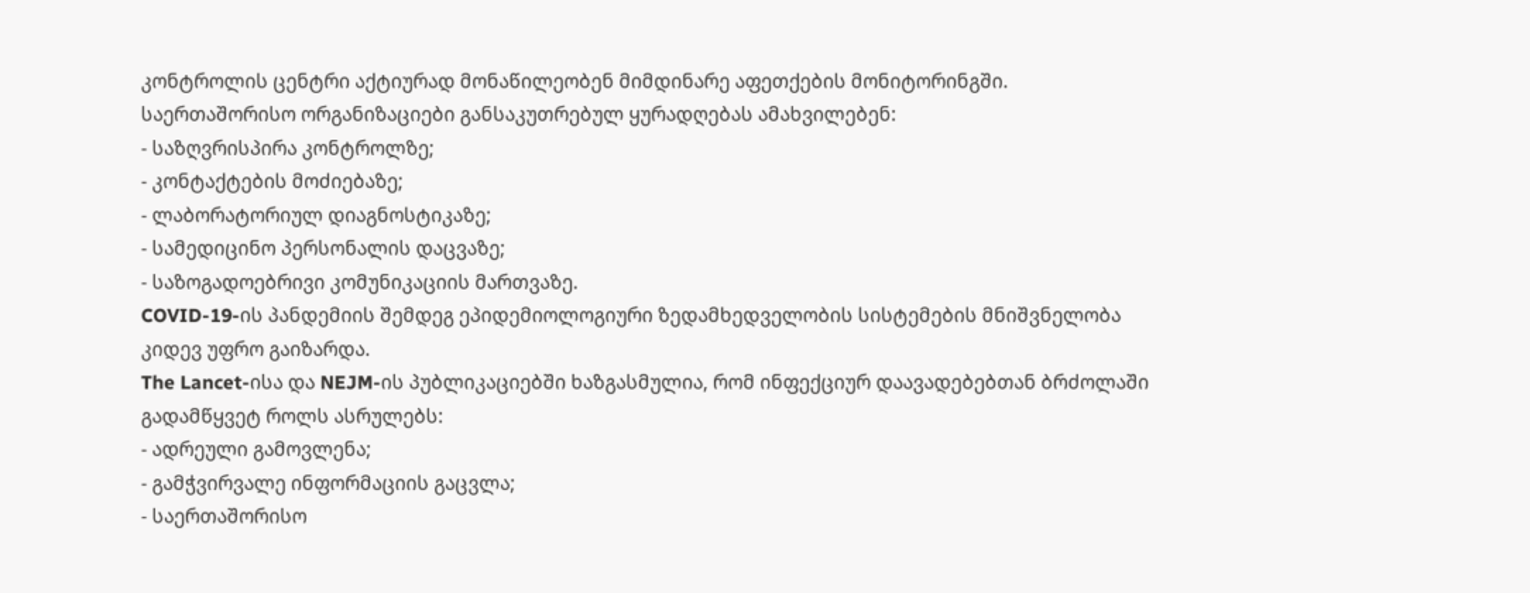კონტროლის ცენტრი აქტიურად მონაწილეობენ მიმდინარე აფეთქების მონიტორინგში.
საერთაშორისო ორგანიზაციები განსაკუთრებულ ყურადღებას ამახვილებენ:
- საზღვრისპირა კონტროლზე;
- კონტაქტების მოძიებაზე;
- ლაბორატორიულ დიაგნოსტიკაზე;
- სამედიცინო პერსონალის დაცვაზე;
- საზოგადოებრივი კომუნიკაციის მართვაზე.
COVID-19-ის პანდემიის შემდეგ ეპიდემიოლოგიური ზედამხედველობის სისტემების მნიშვნელობა კიდევ უფრო გაიზარდა.
The Lancet-ისა და NEJM-ის პუბლიკაციებში ხაზგასმულია, რომ ინფექციურ დაავადებებთან ბრძოლაში გადამწყვეტ როლს ასრულებს:
- ადრეული გამოვლენა;
- გამჭვირვალე ინფორმაციის გაცვლა;
- საერთაშორისო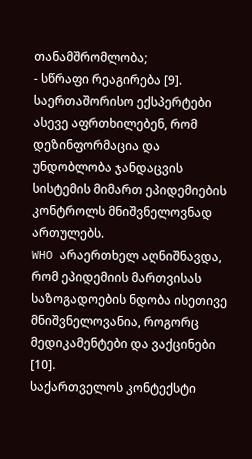თანამშრომლობა;
- სწრაფი რეაგირება [9].
საერთაშორისო ექსპერტები ასევე აფრთხილებენ, რომ დეზინფორმაცია და უნდობლობა ჯანდაცვის სისტემის მიმართ ეპიდემიების კონტროლს მნიშვნელოვნად ართულებს.
WHO არაერთხელ აღნიშნავდა, რომ ეპიდემიის მართვისას საზოგადოების ნდობა ისეთივე მნიშვნელოვანია, როგორც მედიკამენტები და ვაქცინები [10].
საქართველოს კონტექსტი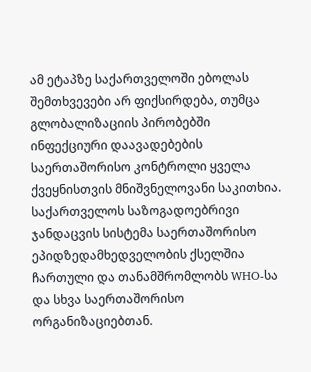ამ ეტაპზე საქართველოში ებოლას შემთხვევები არ ფიქსირდება, თუმცა გლობალიზაციის პირობებში ინფექციური დაავადებების საერთაშორისო კონტროლი ყველა ქვეყნისთვის მნიშვნელოვანი საკითხია.
საქართველოს საზოგადოებრივი ჯანდაცვის სისტემა საერთაშორისო ეპიდზედამხედველობის ქსელშია ჩართული და თანამშრომლობს WHO-სა და სხვა საერთაშორისო ორგანიზაციებთან.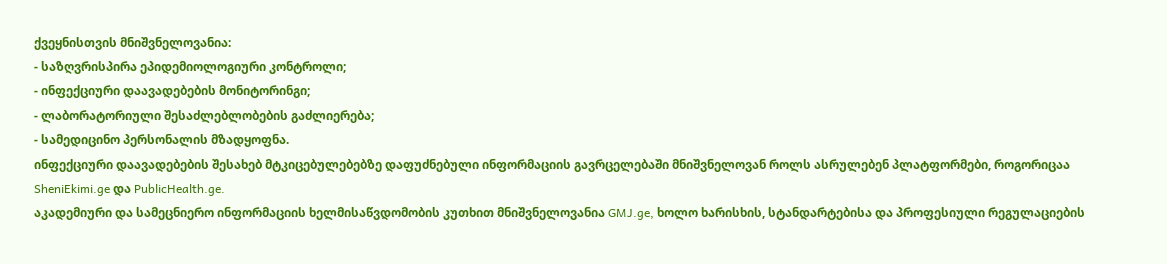ქვეყნისთვის მნიშვნელოვანია:
- საზღვრისპირა ეპიდემიოლოგიური კონტროლი;
- ინფექციური დაავადებების მონიტორინგი;
- ლაბორატორიული შესაძლებლობების გაძლიერება;
- სამედიცინო პერსონალის მზადყოფნა.
ინფექციური დაავადებების შესახებ მტკიცებულებებზე დაფუძნებული ინფორმაციის გავრცელებაში მნიშვნელოვან როლს ასრულებენ პლატფორმები, როგორიცაა SheniEkimi.ge და PublicHealth.ge.
აკადემიური და სამეცნიერო ინფორმაციის ხელმისაწვდომობის კუთხით მნიშვნელოვანია GMJ.ge, ხოლო ხარისხის, სტანდარტებისა და პროფესიული რეგულაციების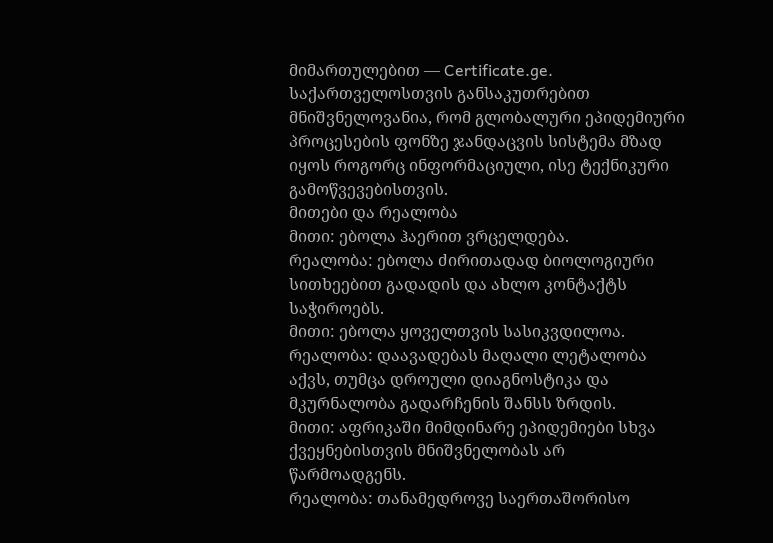მიმართულებით — Certificate.ge.
საქართველოსთვის განსაკუთრებით მნიშვნელოვანია, რომ გლობალური ეპიდემიური პროცესების ფონზე ჯანდაცვის სისტემა მზად იყოს როგორც ინფორმაციული, ისე ტექნიკური გამოწვევებისთვის.
მითები და რეალობა
მითი: ებოლა ჰაერით ვრცელდება.
რეალობა: ებოლა ძირითადად ბიოლოგიური სითხეებით გადადის და ახლო კონტაქტს საჭიროებს.
მითი: ებოლა ყოველთვის სასიკვდილოა.
რეალობა: დაავადებას მაღალი ლეტალობა აქვს, თუმცა დროული დიაგნოსტიკა და მკურნალობა გადარჩენის შანსს ზრდის.
მითი: აფრიკაში მიმდინარე ეპიდემიები სხვა ქვეყნებისთვის მნიშვნელობას არ წარმოადგენს.
რეალობა: თანამედროვე საერთაშორისო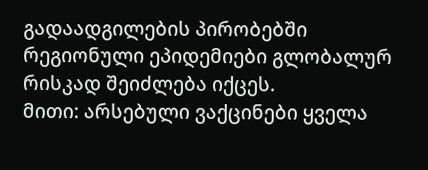გადაადგილების პირობებში რეგიონული ეპიდემიები გლობალურ რისკად შეიძლება იქცეს.
მითი: არსებული ვაქცინები ყველა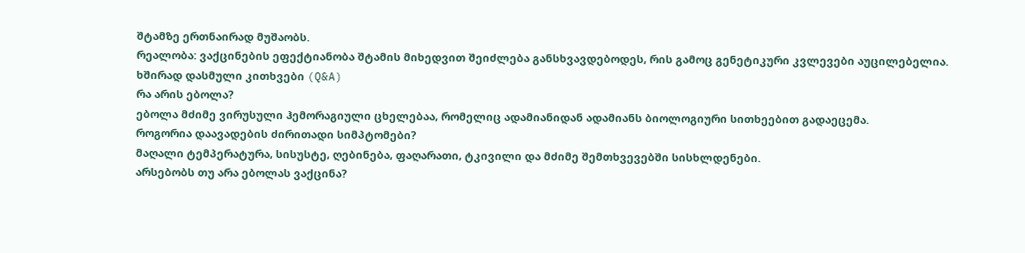შტამზე ერთნაირად მუშაობს.
რეალობა: ვაქცინების ეფექტიანობა შტამის მიხედვით შეიძლება განსხვავდებოდეს, რის გამოც გენეტიკური კვლევები აუცილებელია.
ხშირად დასმული კითხვები (Q&A)
რა არის ებოლა?
ებოლა მძიმე ვირუსული ჰემორაგიული ცხელებაა, რომელიც ადამიანიდან ადამიანს ბიოლოგიური სითხეებით გადაეცემა.
როგორია დაავადების ძირითადი სიმპტომები?
მაღალი ტემპერატურა, სისუსტე, ღებინება, ფაღარათი, ტკივილი და მძიმე შემთხვევებში სისხლდენები.
არსებობს თუ არა ებოლას ვაქცინა?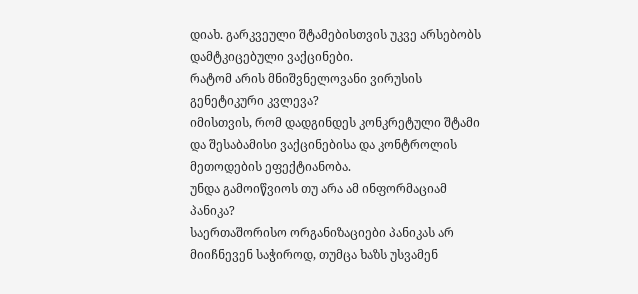დიახ. გარკვეული შტამებისთვის უკვე არსებობს დამტკიცებული ვაქცინები.
რატომ არის მნიშვნელოვანი ვირუსის გენეტიკური კვლევა?
იმისთვის, რომ დადგინდეს კონკრეტული შტამი და შესაბამისი ვაქცინებისა და კონტროლის მეთოდების ეფექტიანობა.
უნდა გამოიწვიოს თუ არა ამ ინფორმაციამ პანიკა?
საერთაშორისო ორგანიზაციები პანიკას არ მიიჩნევენ საჭიროდ, თუმცა ხაზს უსვამენ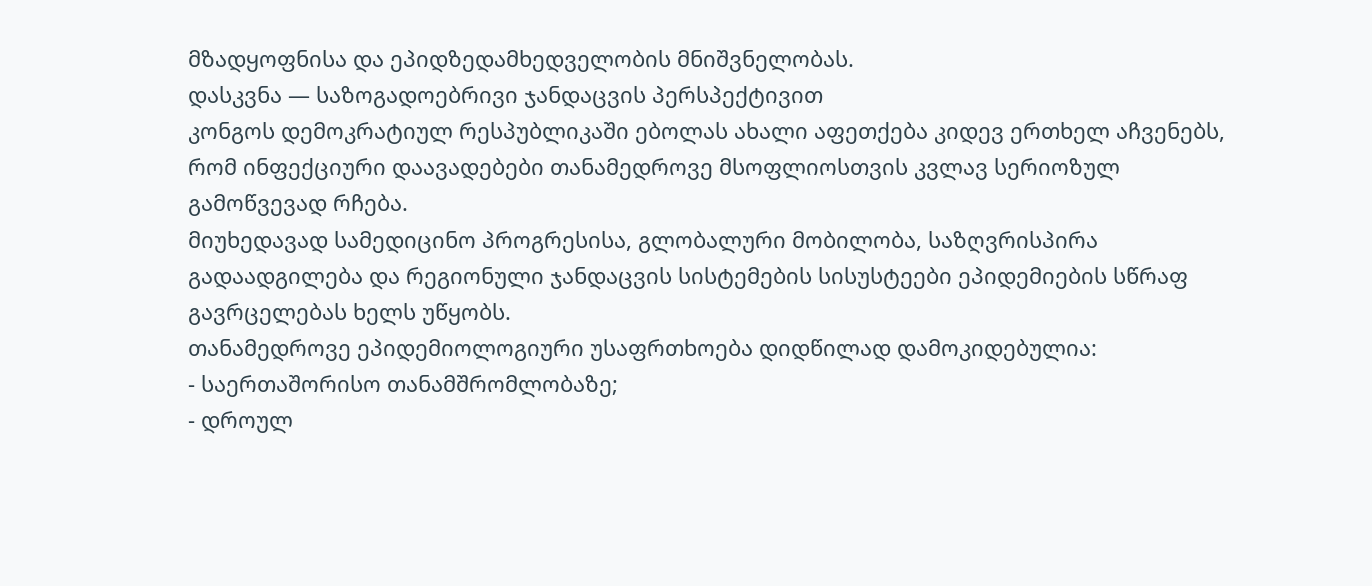მზადყოფნისა და ეპიდზედამხედველობის მნიშვნელობას.
დასკვნა — საზოგადოებრივი ჯანდაცვის პერსპექტივით
კონგოს დემოკრატიულ რესპუბლიკაში ებოლას ახალი აფეთქება კიდევ ერთხელ აჩვენებს, რომ ინფექციური დაავადებები თანამედროვე მსოფლიოსთვის კვლავ სერიოზულ გამოწვევად რჩება.
მიუხედავად სამედიცინო პროგრესისა, გლობალური მობილობა, საზღვრისპირა გადაადგილება და რეგიონული ჯანდაცვის სისტემების სისუსტეები ეპიდემიების სწრაფ გავრცელებას ხელს უწყობს.
თანამედროვე ეპიდემიოლოგიური უსაფრთხოება დიდწილად დამოკიდებულია:
- საერთაშორისო თანამშრომლობაზე;
- დროულ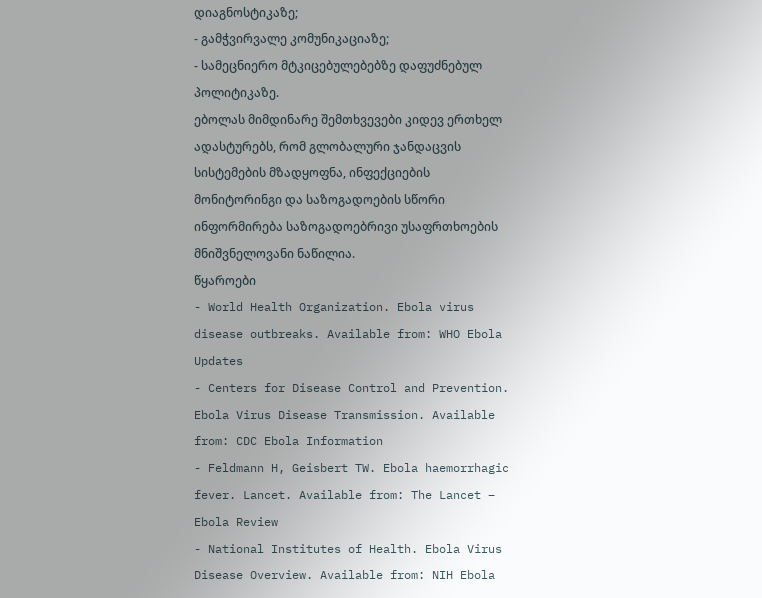დიაგნოსტიკაზე;
- გამჭვირვალე კომუნიკაციაზე;
- სამეცნიერო მტკიცებულებებზე დაფუძნებულ პოლიტიკაზე.
ებოლას მიმდინარე შემთხვევები კიდევ ერთხელ ადასტურებს, რომ გლობალური ჯანდაცვის სისტემების მზადყოფნა, ინფექციების მონიტორინგი და საზოგადოების სწორი ინფორმირება საზოგადოებრივი უსაფრთხოების მნიშვნელოვანი ნაწილია.
წყაროები
- World Health Organization. Ebola virus disease outbreaks. Available from: WHO Ebola Updates
- Centers for Disease Control and Prevention. Ebola Virus Disease Transmission. Available from: CDC Ebola Information
- Feldmann H, Geisbert TW. Ebola haemorrhagic fever. Lancet. Available from: The Lancet – Ebola Review
- National Institutes of Health. Ebola Virus Disease Overview. Available from: NIH Ebola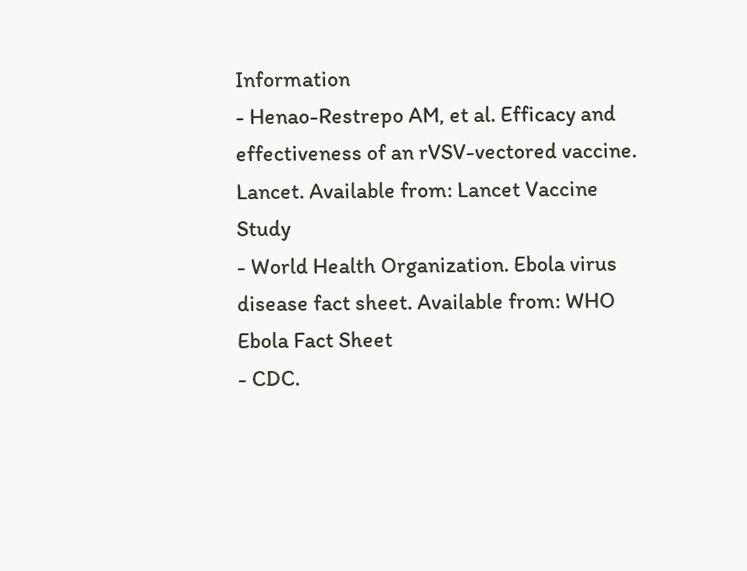Information
- Henao-Restrepo AM, et al. Efficacy and effectiveness of an rVSV-vectored vaccine. Lancet. Available from: Lancet Vaccine Study
- World Health Organization. Ebola virus disease fact sheet. Available from: WHO Ebola Fact Sheet
- CDC.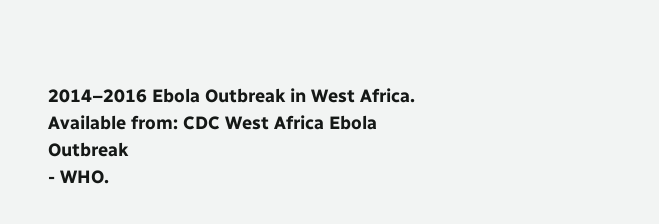2014–2016 Ebola Outbreak in West Africa. Available from: CDC West Africa Ebola Outbreak
- WHO.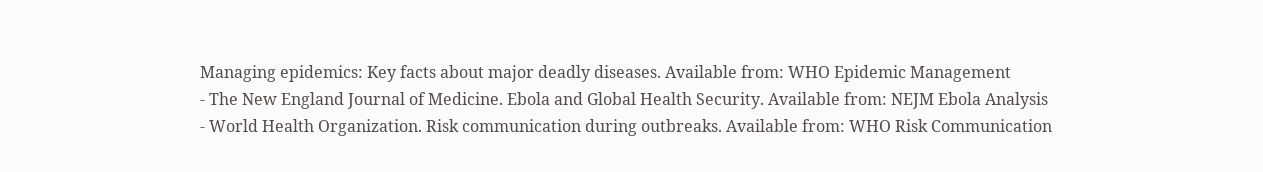Managing epidemics: Key facts about major deadly diseases. Available from: WHO Epidemic Management
- The New England Journal of Medicine. Ebola and Global Health Security. Available from: NEJM Ebola Analysis
- World Health Organization. Risk communication during outbreaks. Available from: WHO Risk Communication